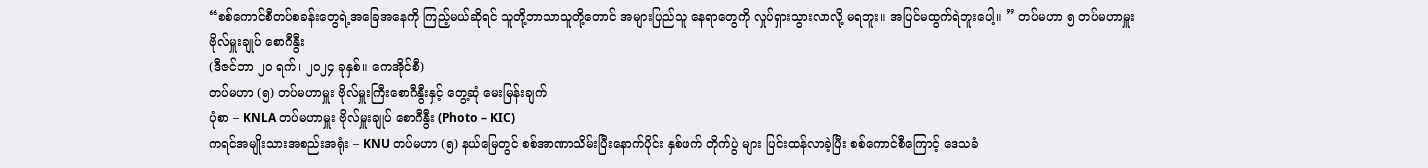“စစ်ကောင်စီတပ်စခန်းတွေရဲ့အခြေအနေကို ကြည့်မယ်ဆိုရင် သူတို့ဘာသာသူတို့တောင် အများပြည်သူ နေရာတွေကို လှုပ်ရှားသွားလာလို့ မရဘူး။ အပြင်မထွက်ရဲဘူးပေါ့။ ” တပ်မဟာ ၅ တပ်မဟာမှူး ဗိုလ်မှူးချုပ် စောဂီနွီး
(ဒီဇင်ဘာ ၂၀ ရက်၊ ၂၀၂၄ ခုနှစ်။ ကေအိုင်စီ)
တပ်မဟာ (၅) တပ်မဟာမှူး ဗိုလ်မှူးကြီးစောဂီနွီးနှင့် တွေ့ဆုံ မေးမြန်းချက်
ပုံစာ – KNLA တပ်မဟာမှူး ဗိုလ်မှူးချုပ် စောဂီနွီး (Photo – KIC)
ကရင်အမျိုးသားအစည်းအရုံး – KNU တပ်မဟာ (၅) နယ်မြေတွင် စစ်အာဏာသိမ်းပြီးနောက်ပိုင်း နှစ်ဖက် တိုက်ပွဲ များ ပြင်းထန်လာခဲ့ပြီး စစ်ကောင်စီကြောင့် ဒေသခံ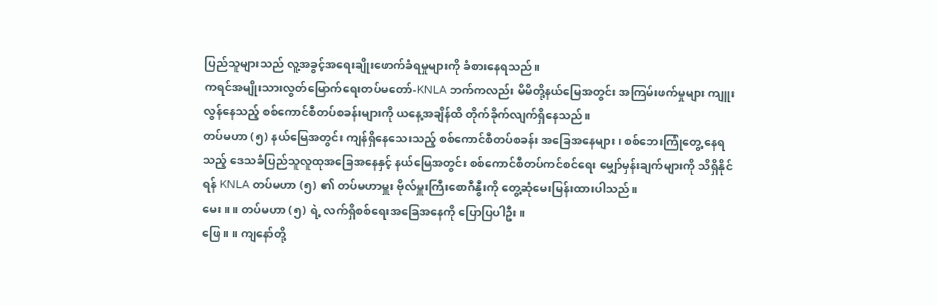ပြည်သူများသည် လူ့အခွင့်အရေးချိုးဖောက်ခံရမှုများကို ခံစားနေရသည်။
ကရင်အမျိုးသားလွတ်မြောက်ရေးတပ်မတော်-KNLA ဘက်ကလည်း မိမိတို့နယ်မြေအတွင်း အကြမ်းဖက်မှုများ ကျူးလွန်နေသည့် စစ်ကောင်စီတပ်စခန်းများကို ယနေ့အချိန်ထိ တိုက်ခိုက်လျက်ရှိနေသည်။
တပ်မဟာ (၅) နယ်မြေအတွင်း ကျန်ရှိနေသေးသည့် စစ်ကောင်စီတပ်စခန်း အခြေအနေများ၊ စစ်ဘေးကြုံတွေ့ နေရသည့် ဒေသခံပြည်သူလူထုအခြေအနေနှင့် နယ်မြေအတွင်း စစ်ကောင်စီတပ်ကင်စင်ရေး မျှော်မှန်းချက်များကို သိရှိနိုင်ရန် KNLA တပ်မဟာ (၅) ၏ တပ်မဟာမှူး ဗိုလ်မှူးကြီးစောဂီနွီးကို တွေ့ဆုံမေးမြန်းထားပါသည်။
မေး။ ။ တပ်မဟာ (၅) ရဲ့ လက်ရှိစစ်ရေးအခြေအနေကို ပြောပြပါဦး။
ဖြေ။ ။ ကျနော်တို့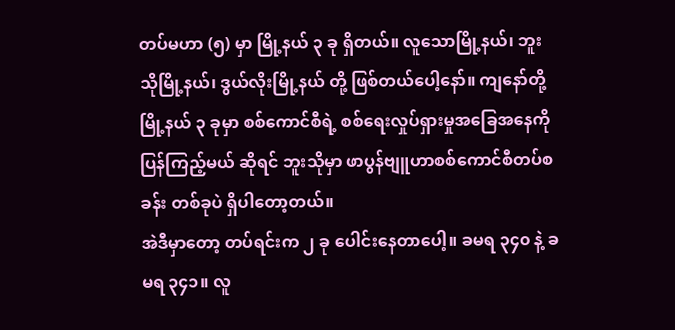တပ်မဟာ (၅) မှာ မြို့နယ် ၃ ခု ရှိတယ်။ လူသောမြို့နယ်၊ ဘူးသိုမြို့နယ်၊ ဒွယ်လိုးမြို့နယ် တို့ ဖြစ်တယ်ပေါ့နော်။ ကျနော်တို့မြို့နယ် ၃ ခုမှာ စစ်ကောင်စီရဲ့ စစ်ရေးလှုပ်ရှားမှုအခြေအနေကို ပြန်ကြည့်မယ် ဆိုရင် ဘူးသိုမှာ ဖာပွန်ဗျူဟာစစ်ကောင်စီတပ်စခန်း တစ်ခုပဲ ရှိပါတော့တယ်။
အဲဒီမှာတော့ တပ်ရင်းက ၂ ခု ပေါင်းနေတာပေါ့။ ခမရ ၃၄၀ နဲ့ ခမရ ၃၄၁။ လူ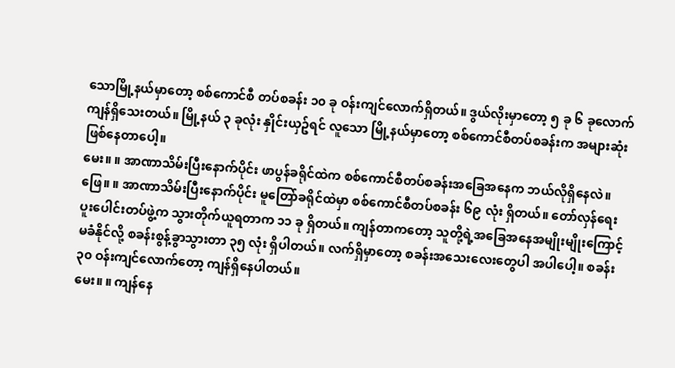သောမြို့နယ်မှာတော့ စစ်ကောင်စီ တပ်စခန်း ၁၀ ခု ဝန်းကျင်လောက်ရှိတယ်။ ဒွယ်လိုးမှာတော့ ၅ ခု ၆ ခုလောက် ကျန်ရှိသေးတယ်။ မြို့နယ် ၃ ခုလုံး နှိုင်းယှဥ်ရင် လူသော မြို့နယ်မှာတော့ စစ်ကောင်စီတပ်စခန်းက အများဆုံး ဖြစ်နေတာပေါ့။
မေး။ ။ အာဏာသိမ်းပြီးနောက်ပိုင်း ဖာပွန်ခရိုင်ထဲက စစ်ကောင်စီတပ်စခန်းအခြေအနေက ဘယ်လိုရှိနေလဲ။
ဖြေ။ ။ အာဏာသိမ်းပြီးနောက်ပိုင်း မူတြော်ခရိုင်ထဲမှာ စစ်ကောင်စီတပ်စခန်း ၆၉ လုံး ရှိတယ်။ တော်လှန်ရေး ပူးပေါင်းတပ်ဖွဲ့က သွားတိုက်ယူရတာက ၁၁ ခု ရှိတယ်။ ကျန်တာကတော့ သူတို့ရဲ့အခြေအနေအမျိုးမျိုးကြောင့် မခံနိုင်လို့ စခန်းစွန့်ခွာသွားတာ ၃၅ လုံး ရှိပါတယ်။ လက်ရှိမှာတော့ စခန်းအသေးလေးတွေပါ အပါပေါ့။ စခန်း ၃၀ ဝန်းကျင်လောက်တော့ ကျန်ရှိနေပါတယ်။
မေး။ ။ ကျန်နေ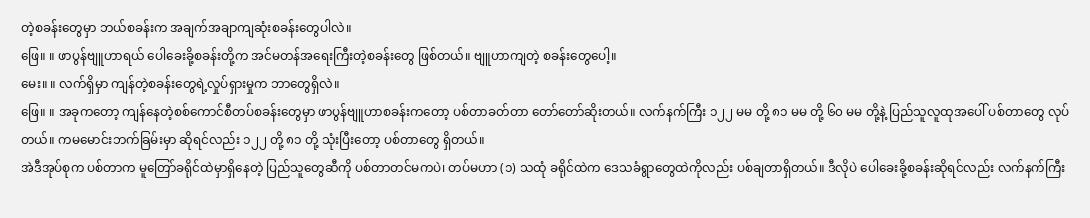တဲ့စခန်းတွေမှာ ဘယ်စခန်းက အချက်အချာကျဆုံးစခန်းတွေပါလဲ။
ဖြေ။ ။ ဖာပွန်ဗျူဟာရယ် ပေါခေးခို့စခန်းတို့က အင်မတန်အရေးကြီးတဲ့စခန်းတွေ ဖြစ်တယ်။ ဗျူဟာကျတဲ့ စခန်းတွေပေါ့။
မေး။ ။ လက်ရှိမှာ ကျန်တဲ့စခန်းတွေရဲ့လှုပ်ရှားမှုက ဘာတွေရှိလဲ။
ဖြေ။ ။ အခုကတော့ ကျန်နေတဲ့စစ်ကောင်စီတပ်စခန်းတွေမှာ ဖာပွန်ဗျူဟာစခန်းကတော့ ပစ်တာခတ်တာ တော်တော်ဆိုးတယ်။ လက်နက်ကြီး ၁၂၂ မမ တို့ ၈၁ မမ တို့ ၆၀ မမ တို့နဲ့ ပြည်သူလူထုအပေါ် ပစ်တာတွေ လုပ်တယ်။ ကမမောင်းဘက်ခြမ်းမှာ ဆိုရင်လည်း ၁၂၂ တို့ ၈၁ တို့ သုံးပြီးတော့ ပစ်တာတွေ ရှိတယ်။
အဲဒီအုပ်စုက ပစ်တာက မူတြော်ခရိုင်ထဲမှာရှိနေတဲ့ ပြည်သူတွေဆီကို ပစ်တာတင်မကပဲ၊ တပ်မဟာ (၁) သထုံ ခရိုင်ထဲက ဒေသခံရွာတွေထဲကိုလည်း ပစ်ချတာရှိတယ်။ ဒီလိုပဲ ပေါခေးခို့စခန်းဆိုရင်လည်း လက်နက်ကြီး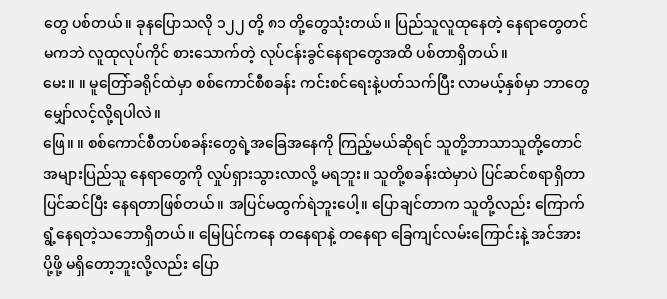တွေ ပစ်တယ်။ ခုနပြောသလို ၁၂၂ တို့ ၈၁ တို့တွေသုံးတယ်။ ပြည်သူလူထုနေတဲ့ နေရာတွေတင်မကဘဲ လူထုလုပ်ကိုင် စားသောက်တဲ့ လုပ်ငန်းခွင်နေရာတွေအထိ ပစ်တာရှိတယ်။
မေး။ ။ မူတြော်ခရိုင်ထဲမှာ စစ်ကောင်စီစခန်း ကင်းစင်ရေးနဲ့ပတ်သက်ပြီး လာမယ့်နှစ်မှာ ဘာတွေမျှော်လင့်လို့ရပါလဲ။
ဖြေ။ ။ စစ်ကောင်စီတပ်စခန်းတွေရဲ့အခြေအနေကို ကြည့်မယ်ဆိုရင် သူတို့ဘာသာသူတို့တောင် အများပြည်သူ နေရာတွေကို လှုပ်ရှားသွားလာလို့ မရဘူး။ သူတို့စခန်းထဲမှာပဲ ပြင်ဆင်စရာရှိတာ ပြင်ဆင်ပြီး နေရတာဖြစ်တယ်။ အပြင်မထွက်ရဲဘူးပေါ့။ ပြောချင်တာက သူတို့လည်း ကြောက်ရွံ့နေရတဲ့သဘောရှိတယ်။ မြေပြင်ကနေ တနေရာနဲ့ တနေရာ ခြေကျင်လမ်းကြောင်းနဲ့ အင်အားပို့ဖို့ မရှိတော့ဘူးလို့လည်း ပြော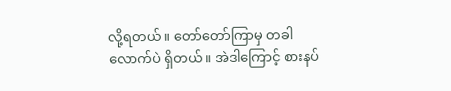လို့ရတယ်။ တော်တော်ကြာမှ တခါလောက်ပဲ ရှိတယ်။ အဲဒါကြောင့် စားနပ်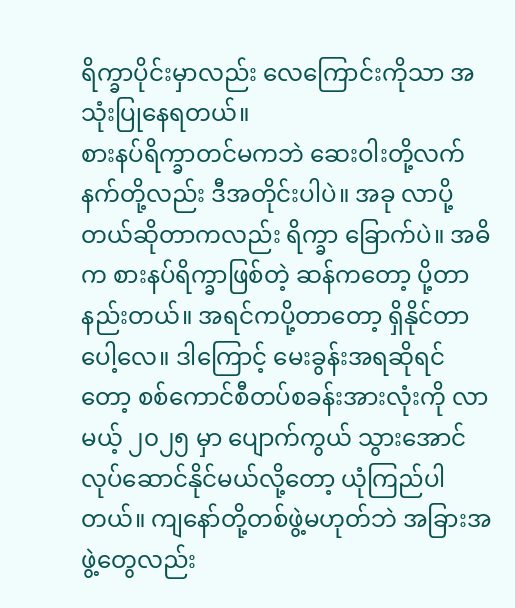ရိက္ခာပိုင်းမှာလည်း လေကြောင်းကိုသာ အသုံးပြုနေရတယ်။
စားနပ်ရိက္ခာတင်မကဘဲ ဆေးဝါးတို့လက်နက်တို့လည်း ဒီအတိုင်းပါပဲ။ အခု လာပို့တယ်ဆိုတာကလည်း ရိက္ခာ ခြောက်ပဲ။ အဓိက စားနပ်ရိက္ခာဖြစ်တဲ့ ဆန်ကတော့ ပို့တာနည်းတယ်။ အရင်ကပို့တာတော့ ရှိနိုင်တာပေါ့လေ။ ဒါကြောင့် မေးခွန်းအရဆိုရင်တော့ စစ်ကောင်စီတပ်စခန်းအားလုံးကို လာမယ့် ၂၀၂၅ မှာ ပျောက်ကွယ် သွားအောင် လုပ်ဆောင်နိုင်မယ်လို့တော့ ယုံကြည်ပါတယ်။ ကျနော်တို့တစ်ဖွဲ့မဟုတ်ဘဲ အခြားအဖွဲ့တွေလည်း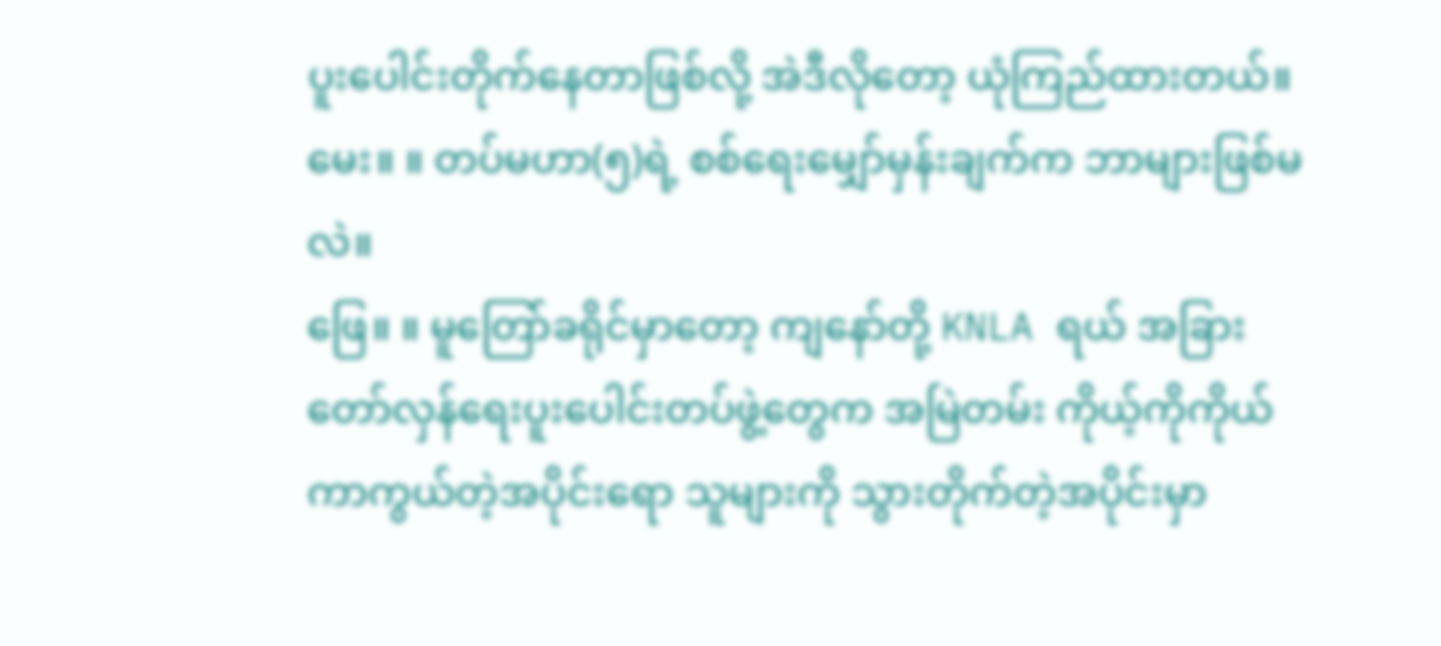ပူးပေါင်းတိုက်နေတာဖြစ်လို့ အဲဒီလိုတော့ ယုံကြည်ထားတယ်။
မေး။ ။ တပ်မဟာ(၅)ရဲ့ စစ်ရေးမျှော်မှန်းချက်က ဘာများဖြစ်မလဲ။
ဖြေ။ ။ မူတြော်ခရိုင်မှာတော့ ကျနော်တို့ KNLA ရယ် အခြားတော်လှန်ရေးပူးပေါင်းတပ်ဖွဲ့တွေက အမြဲတမ်း ကိုယ့်ကိုကိုယ်ကာကွယ်တဲ့အပိုင်းရော သူများကို သွားတိုက်တဲ့အပိုင်းမှာ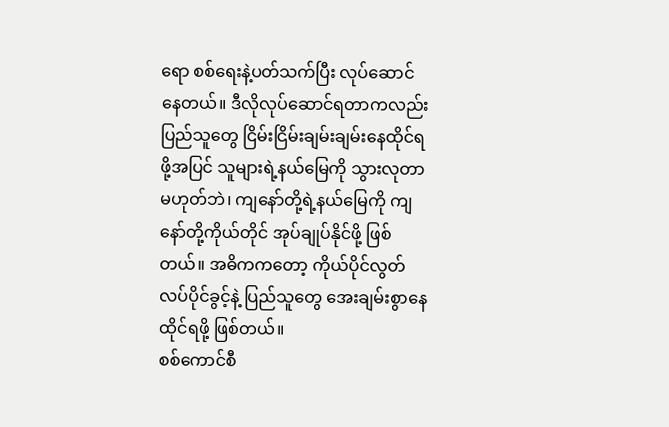ရော စစ်ရေးနဲ့ပတ်သက်ပြီး လုပ်ဆောင် နေတယ်။ ဒီလိုလုပ်ဆောင်ရတာကလည်း ပြည်သူတွေ ငြိမ်းငြိမ်းချမ်းချမ်းနေထိုင်ရဖို့အပြင် သူများရဲ့နယ်မြေကို သွားလုတာ မဟုတ်ဘဲ၊ ကျနော်တို့ရဲ့နယ်မြေကို ကျနော်တို့ကိုယ်တိုင် အုပ်ချုပ်နိုင်ဖို့ ဖြစ်တယ်။ အဓိကကတော့ ကိုယ်ပိုင်လွတ်လပ်ပိုင်ခွင့်နဲ့ ပြည်သူတွေ အေးချမ်းစွာနေထိုင်ရဖို့ ဖြစ်တယ်။
စစ်ကောင်စီ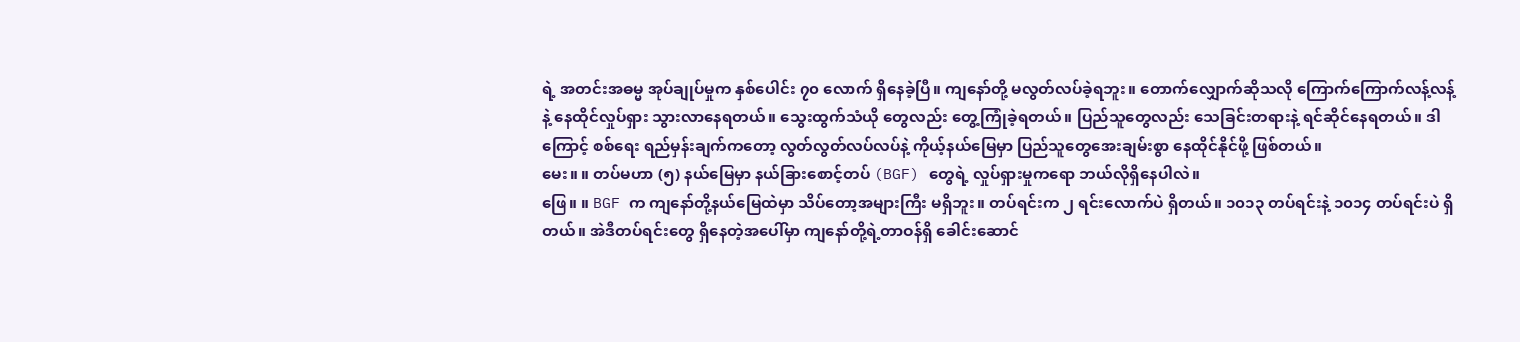ရဲ့ အတင်းအဓမ္မ အုပ်ချုပ်မှုက နှစ်ပေါင်း ၇၀ လောက် ရှိနေခဲ့ပြီ။ ကျနော်တို့ မလွတ်လပ်ခဲ့ရဘူး။ တောက်လျှောက်ဆိုသလို ကြောက်ကြောက်လန့်လန့်နဲ့ နေထိုင်လှုပ်ရှား သွားလာနေရတယ်။ သွေးထွက်သံယို တွေလည်း တွေ့ကြုံခဲ့ရတယ်။ ပြည်သူတွေလည်း သေခြင်းတရားနဲ့ ရင်ဆိုင်နေရတယ်။ ဒါကြောင့် စစ်ရေး ရည်မှန်းချက်ကတော့ လွတ်လွတ်လပ်လပ်နဲ့ ကိုယ့်နယ်မြေမှာ ပြည်သူတွေအေးချမ်းစွာ နေထိုင်နိုင်ဖို့ ဖြစ်တယ်။
မေး။ ။ တပ်မဟာ (၅) နယ်မြေမှာ နယ်ခြားစောင့်တပ် (BGF) တွေရဲ့ လှုပ်ရှားမှုကရော ဘယ်လိုရှိနေပါလဲ။
ဖြေ။ ။ BGF က ကျနော်တို့နယ်မြေထဲမှာ သိပ်တော့အများကြီး မရှိဘူး။ တပ်ရင်းက ၂ ရင်းလောက်ပဲ ရှိတယ်။ ၁၀၁၃ တပ်ရင်းနဲ့ ၁၀၁၄ တပ်ရင်းပဲ ရှိတယ်။ အဲဒီတပ်ရင်းတွေ ရှိနေတဲ့အပေါ်မှာ ကျနော်တို့ရဲ့တာဝန်ရှိ ခေါင်းဆောင်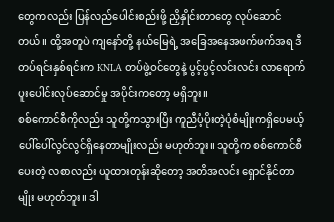တွေကလည်း ပြန်လည်ပေါင်းစည်းဖို့ ညှိနှိုင်းတာတွေ လုပ်ဆောင်တယ်။ ထို့အတူပဲ ကျနော်တို့ နယ်မြေရဲ့ အခြေအနေအဖက်ဖက်အရ ဒီတပ်ရင်းနှစ်ရင်းက KNLA တပ်ဖွဲ့ဝင်တွေနဲ့ ပွင့်ပွင့်လင်းလင်း လာရောက် ပူးပေါင်းလုပ်ဆောင်မှု အပိုင်းကတော့ မရှိဘူး။
စစ်ကောင်စီကိုလည်း သူတို့ကသွားပြီး ကူညီပံ့ပိုးတဲ့ပုံစံမျိုးကရှိပေမယ့် ပေါ်ပေါ်လွင်လွင်ရှိနေတာမျိုးလည်း မဟုတ်ဘူး။ သူတို့က စစ်ကောင်စီပေးတဲ့ လစာလည်း ယူထားတုန်းဆိုတော့ အတိအလင်း ရှောင်နိုင်တာမျိုး မဟုတ်ဘူး။ ဒါ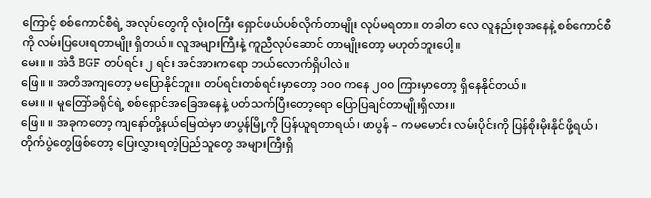ကြောင့် စစ်ကောင်စီရဲ့ အလုပ်တွေကို လုံးဝကြီး ရှောင်ဖယ်ပစ်လိုက်တာမျိုး လုပ်မရတာ။ တခါတ လေ လူနည်းစုအနေနဲ့ စစ်ကောင်စီကို လမ်းပြပေးရတာမျိုး ရှိတယ်။ လူအများကြီးနဲ့ ကူညီလုပ်ဆောင် တာမျိုးတော့ မဟုတ်ဘူးပေါ့။
မေး။ ။ အဲဒီ BGF တပ်ရင်း ၂ ရင်း အင်အားကရော ဘယ်လောက်ရှိပါလဲ။
ဖြေ။ ။ အတိအကျတော့ မပြောနိုင်ဘူး။ တပ်ရင်းတစ်ရင်းမှာတော့ ၁၀၀ ကနေ ၂၀၀ ကြားမှာတော့ ရှိနေနိုင်တယ်။
မေး။ ။ မူတြော်ခရိုင်ရဲ့ စစ်ရှောင်အခြေအနေနဲ့ ပတ်သက်ပြီးတော့ရော ပြောပြချင်တာမျိုးရှိလား။
ဖြေ။ ။ အခုကတော့ ကျနော်တို့နယ်မြေထဲမှာ ဖာပွန်မြို့ကို ပြန်ယူရတာရယ်၊ ဖာပွန် – ကမမောင်း လမ်းပိုင်းကို ပြန်စိုးမိုးနိုင်ဖို့ရယ်၊ တိုက်ပွဲတွေဖြစ်တော့ ပြေးလွှားရတဲ့ပြည်သူတွေ အများကြီးရှိ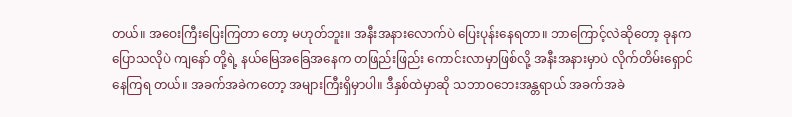တယ်။ အဝေးကြီးပြေးကြတာ တော့ မဟုတ်ဘူး။ အနီးအနားလောက်ပဲ ပြေးပုန်းနေရတာ။ ဘာကြောင့်လဲဆိုတော့ ခုနကပြောသလိုပဲ ကျနော် တို့ရဲ့ နယ်မြေအခြေအနေက တဖြည်းဖြည်း ကောင်းလာမှာဖြစ်လို့ အနီးအနားမှာပဲ လိုက်တိမ်းရှောင် နေကြရ တယ်။ အခက်အခဲကတော့ အများကြီးရှိမှာပါ။ ဒီနှစ်ထဲမှာဆို သဘာဝဘေးအန္တရာယ် အခက်အခဲ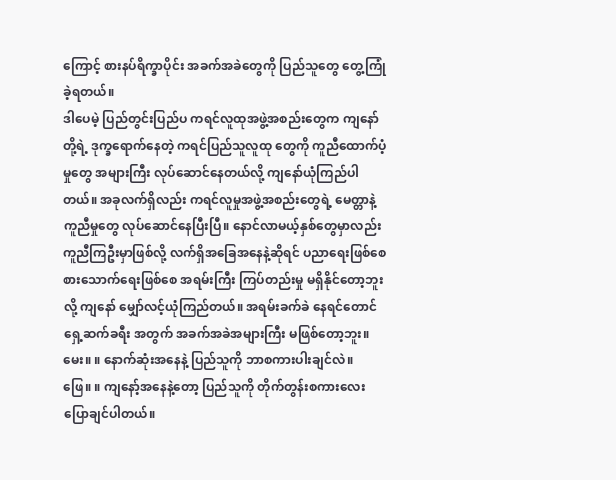ကြောင့် စားနပ်ရိက္ခာပိုင်း အခက်အခဲတွေကို ပြည်သူတွေ တွေ့ကြုံခဲ့ရတယ်။
ဒါပေမဲ့ ပြည်တွင်းပြည်ပ ကရင်လူထုအဖွဲ့အစည်းတွေက ကျနော်တို့ရဲ့ ဒုက္ခရောက်နေတဲ့ ကရင်ပြည်သူလူထု တွေကို ကူညီထောက်ပံ့မှုတွေ အများကြီး လုပ်ဆောင်နေတယ်လို့ ကျနော်ယုံကြည်ပါတယ်။ အခုလက်ရှိလည်း ကရင်လူမှုအဖွဲ့အစည်းတွေရဲ့ မေတ္တာနဲ့ ကူညီမှုတွေ လုပ်ဆောင်နေပြီးပြီ။ နောင်လာမယ့်နှစ်တွေမှာလည်း ကူညီကြဦးမှာဖြစ်လို့ လက်ရှိအခြေအနေနဲ့ဆိုရင် ပညာရေးဖြစ်စေ စားသောက်ရေးဖြစ်စေ အရမ်းကြီး ကြပ်တည်းမှု မရှိနိုင်တော့ဘူးလို့ ကျနော် မျှော်လင့်ယုံကြည်တယ်။ အရမ်းခက်ခဲ နေရင်တောင် ရှေ့ဆက်ခရီး အတွက် အခက်အခဲအများကြီး မဖြစ်တော့ဘူး။
မေး။ ။ နောက်ဆုံးအနေနဲ့ ပြည်သူကို ဘာစကားပါးချင်လဲ။
ဖြေ။ ။ ကျနော့်အနေနဲ့တော့ ပြည်သူကို တိုက်တွန်းစကားလေး ပြောချင်ပါတယ်။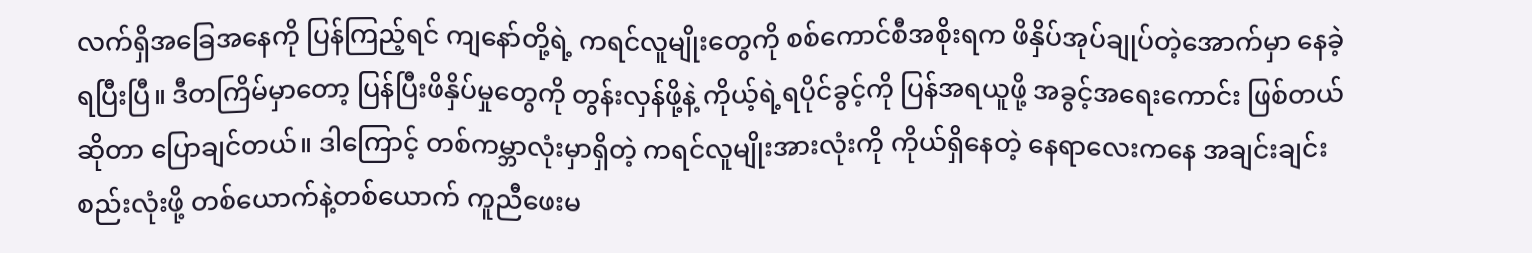လက်ရှိအခြေအနေကို ပြန်ကြည့်ရင် ကျနော်တို့ရဲ့ ကရင်လူမျိုးတွေကို စစ်ကောင်စီအစိုးရက ဖိနှိပ်အုပ်ချုပ်တဲ့အောက်မှာ နေခဲ့ရပြီးပြီ။ ဒီတကြိမ်မှာတော့ ပြန်ပြီးဖိနှိပ်မှုတွေကို တွန်းလှန်ဖို့နဲ့ ကိုယ့်ရဲ့ရပိုင်ခွင့်ကို ပြန်အရယူဖို့ အခွင့်အရေးကောင်း ဖြစ်တယ်ဆိုတာ ပြောချင်တယ်။ ဒါကြောင့် တစ်ကမ္ဘာလုံးမှာရှိတဲ့ ကရင်လူမျိုးအားလုံးကို ကိုယ်ရှိနေတဲ့ နေရာလေးကနေ အချင်းချင်းစည်းလုံးဖို့ တစ်ယောက်နဲ့တစ်ယောက် ကူညီဖေးမ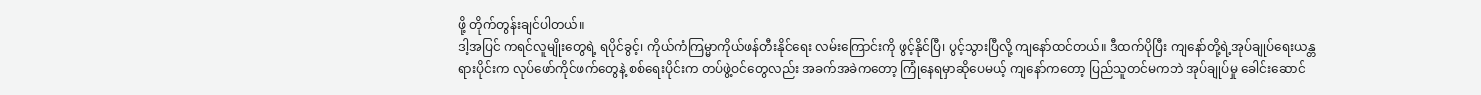ဖို့ တိုက်တွန်းချင်ပါတယ်။
ဒါ့အပြင် ကရင်လူမျိုးတွေရဲ့ ရပိုင်ခွင့်၊ ကိုယ်ကံကြမ္မာကိုယ်ဖန်တီးနိုင်ရေး လမ်းကြောင်းကို ဖွင့်နိုင်ပြီ၊ ပွင့်သွားပြီလို့ ကျနော်ထင်တယ်။ ဒီထက်ပိုပြီး ကျနော်တို့ရဲ့အုပ်ချုပ်ရေးယန္တရားပိုင်းက လုပ်ဖော်ကိုင်ဖက်တွေနဲ့ စစ်ရေးပိုင်းက တပ်ဖွဲ့ဝင်တွေလည်း အခက်အခဲကတော့ ကြုံနေရမှာဆိုပေမယ့် ကျနော်ကတော့ ပြည်သူတင်မကဘဲ အုပ်ချုပ်မှု ခေါင်းဆောင်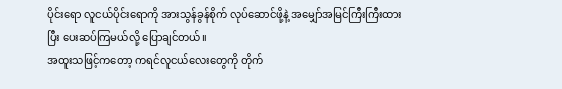ပိုင်းရော လူငယ်ပိုင်းရောကို အားသွန်ခွန်စိုက် လုပ်ဆောင်ဖို့နဲ့ အမျှော်အမြင်ကြီးကြီးထားပြီး ပေးဆပ်ကြမယ်လို့ ပြောချင်တယ်။
အထူးသဖြင့်ကတော့ ကရင်လူငယ်လေးတွေကို တိုက်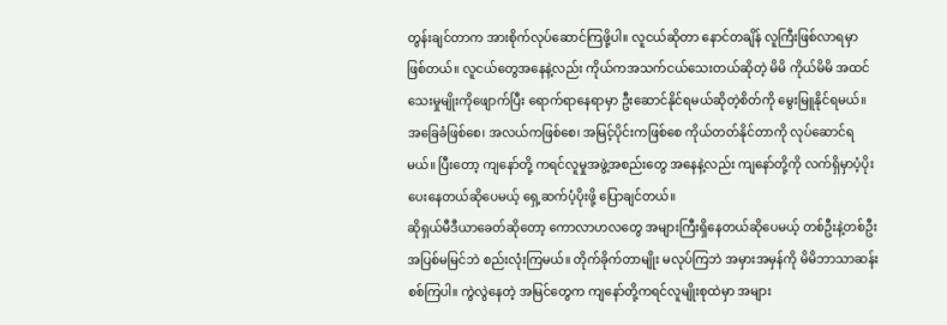တွန်းချင်တာက အားစိုက်လုပ်ဆောင်ကြဖို့ပါ။ လူငယ်ဆိုတာ နောင်တချိန် လူကြီးဖြစ်လာရမှာ ဖြစ်တယ်။ လူငယ်တွေအနေနဲ့လည်း ကိုယ်ကအသက်ငယ်သေးတယ်ဆိုတဲ့ မိမိ ကိုယ်မိမိ အထင်သေးမှုမျိုးကိုဖျောက်ပြီး ရောက်ရာနေရာမှာ ဦးဆောင်နိုင်ရမယ်ဆိုတဲ့စိတ်ကို မွေးမြူနိုင်ရမယ်။ အခြေခံဖြစ်စေ၊ အလယ်ကဖြစ်စေ၊ အမြင့်ပိုင်းကဖြစ်စေ ကိုယ်တတ်နိုင်တာကို လုပ်ဆောင်ရမယ်။ ပြီးတော့ ကျနော်တို့ ကရင်လူမှုအဖွဲ့အစည်းတွေ အနေနဲ့လည်း ကျနော်တို့ကို လက်ရှိမှာပံ့ပိုးပေးနေတယ်ဆိုပေမယ့် ရှေ့ဆက်ပံ့ပိုးဖို့ ပြောချင်တယ်။
ဆိုရှယ်မီဒီယာခေတ်ဆိုတော့ ကောလာဟလတွေ အများကြီးရှိနေတယ်ဆိုပေမယ့် တစ်ဦးနဲ့တစ်ဦး အပြစ်မမြင်ဘဲ စည်းလုံးကြမယ်။ တိုက်ခိုက်တာမျိုး မလုပ်ကြဘဲ အမှားအမှန်ကို မိမိဘာသာဆန်းစစ်ကြပါ။ ကွဲလွဲနေတဲ့ အမြင်တွေက ကျနော်တို့ကရင်လူမျိုးစုထဲမှာ အများ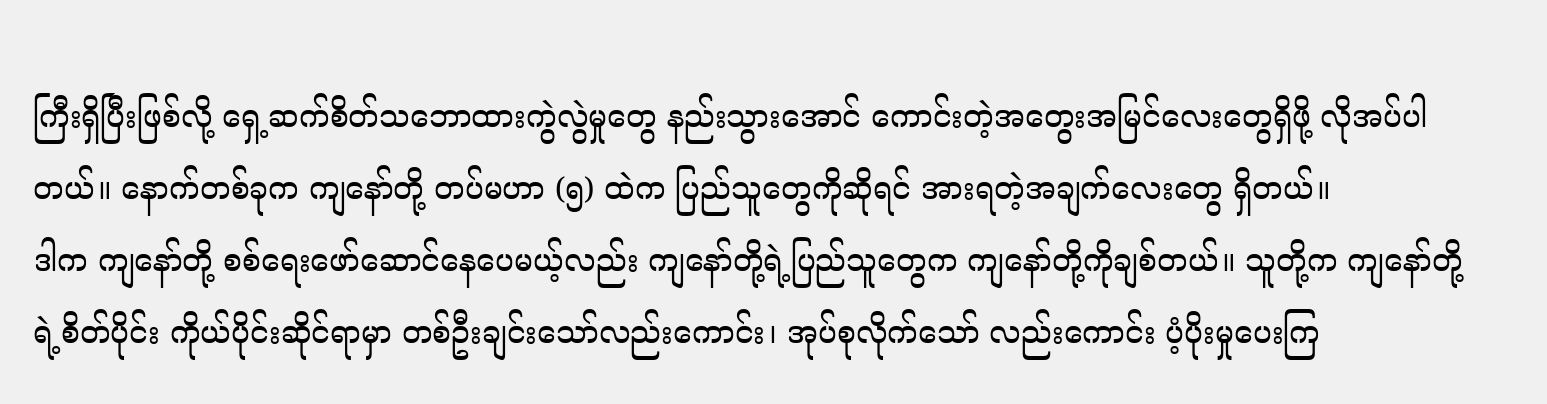ကြီးရှိပြီးဖြစ်လို့ ရှေ့ဆက်စိတ်သဘောထားကွဲလွဲမှုတွေ နည်းသွားအောင် ကောင်းတဲ့အတွေးအမြင်လေးတွေရှိဖို့ လိုအပ်ပါတယ်။ နောက်တစ်ခုက ကျနော်တို့ တပ်မဟာ (၅) ထဲက ပြည်သူတွေကိုဆိုရင် အားရတဲ့အချက်လေးတွေ ရှိတယ်။
ဒါက ကျနော်တို့ စစ်ရေးဖော်ဆောင်နေပေမယ့်လည်း ကျနော်တို့ရဲ့ပြည်သူတွေက ကျနော်တို့ကိုချစ်တယ်။ သူတို့က ကျနော်တို့ရဲ့စိတ်ပိုင်း ကိုယ်ပိုင်းဆိုင်ရာမှာ တစ်ဦးချင်းသော်လည်းကောင်း၊ အုပ်စုလိုက်သော် လည်းကောင်း ပံ့ပိုးမှုပေးကြ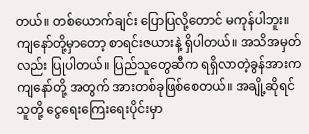တယ်။ တစ်ယောက်ချင်း ပြောပြလို့တောင် မကုန်ပါဘူး။ ကျနော်တို့မှာတော့ စာရင်းဇယားနဲ့ ရှိပါတယ်။ အသိအမှတ်လည်း ပြုပါတယ်။ ပြည်သူတွေဆီက ရရှိလာတဲ့ခွန်အားက ကျနော်တို့ အတွက် အားတစ်ခုဖြစ်စေတယ်။ အချို့ဆိုရင် သူတို့ ငွေရေးကြေးရေးပိုင်းမှာ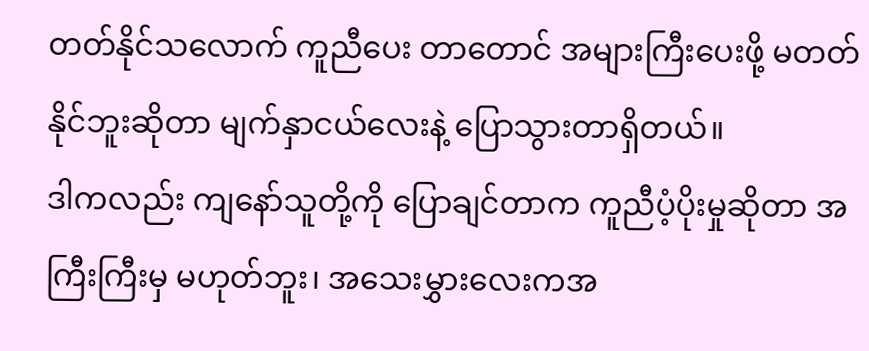တတ်နိုင်သလောက် ကူညီပေး တာတောင် အများကြီးပေးဖို့ မတတ်နိုင်ဘူးဆိုတာ မျက်နှာငယ်လေးနဲ့ ပြောသွားတာရှိတယ်။
ဒါကလည်း ကျနော်သူတို့ကို ပြောချင်တာက ကူညီပံ့ပိုးမှုဆိုတာ အကြီးကြီးမှ မဟုတ်ဘူး၊ အသေးမွှားလေးကအ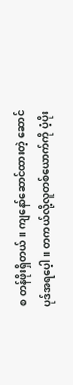စ တန်ဖိုးရှိတယ်။ ကျနော်ဆောင်ထားတဲ့ ဆောင်ပုဒ်အရပေ့ါ။ တကယ်လို့လူတစ်ယောက်ကို ပံ့ပိုး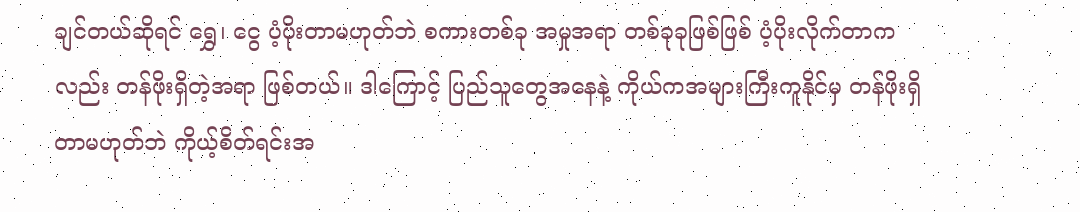ချင်တယ်ဆိုရင် ရွှေ၊ ငွေ ပံ့ပိုးတာမဟုတ်ဘဲ စကားတစ်ခု အမှုအရာ တစ်ခုခုဖြစ်ဖြစ် ပံ့ပိုးလိုက်တာကလည်း တန်ဖိုးရှိတဲ့အရာ ဖြစ်တယ်။ ဒါကြောင့် ပြည်သူတွေအနေနဲ့ ကိုယ်ကအများကြီးကူနိုင်မှ တန်ဖိုးရှိတာမဟုတ်ဘဲ ကိုယ့်စိတ်ရင်းအ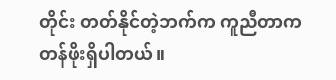တိုင်း တတ်နိုင်တဲ့ဘက်က ကူညီတာက တန်ဖိုးရှိပါတယ်။